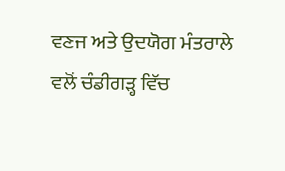ਵਣਜ ਅਤੇ ਉਦਯੋਗ ਮੰਤਰਾਲੇ ਵਲੋਂ ਚੰਡੀਗੜ੍ਹ ਵਿੱਚ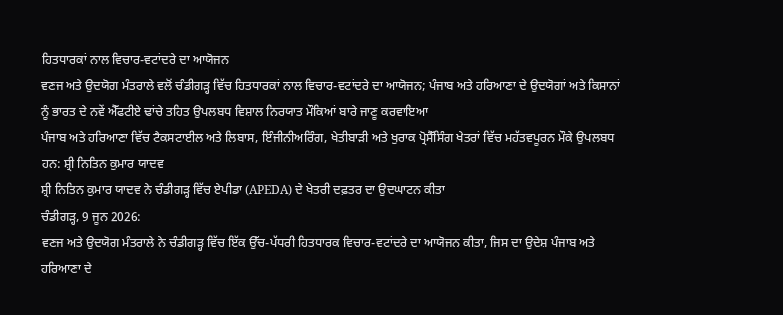ਹਿਤਧਾਰਕਾਂ ਨਾਲ ਵਿਚਾਰ-ਵਟਾਂਦਰੇ ਦਾ ਆਯੋਜਨ
ਵਣਜ ਅਤੇ ਉਦਯੋਗ ਮੰਤਰਾਲੇ ਵਲੋਂ ਚੰਡੀਗੜ੍ਹ ਵਿੱਚ ਹਿਤਧਾਰਕਾਂ ਨਾਲ ਵਿਚਾਰ-ਵਟਾਂਦਰੇ ਦਾ ਆਯੋਜਨ; ਪੰਜਾਬ ਅਤੇ ਹਰਿਆਣਾ ਦੇ ਉਦਯੋਗਾਂ ਅਤੇ ਕਿਸਾਨਾਂ ਨੂੰ ਭਾਰਤ ਦੇ ਨਵੇਂ ਐੱਫਟੀਏ ਢਾਂਚੇ ਤਹਿਤ ਉਪਲਬਧ ਵਿਸ਼ਾਲ ਨਿਰਯਾਤ ਮੌਕਿਆਂ ਬਾਰੇ ਜਾਣੂ ਕਰਵਾਇਆ
ਪੰਜਾਬ ਅਤੇ ਹਰਿਆਣਾ ਵਿੱਚ ਟੈਕਸਟਾਈਲ ਅਤੇ ਲਿਬਾਸ, ਇੰਜੀਨੀਅਰਿੰਗ, ਖੇਤੀਬਾੜੀ ਅਤੇ ਖੁਰਾਕ ਪ੍ਰੋਸੈੱਸਿੰਗ ਖੇਤਰਾਂ ਵਿੱਚ ਮਹੱਤਵਪੂਰਨ ਮੌਕੇ ਉਪਲਬਧ ਹਨ: ਸ਼੍ਰੀ ਨਿਤਿਨ ਕੁਮਾਰ ਯਾਦਵ
ਸ਼੍ਰੀ ਨਿਤਿਨ ਕੁਮਾਰ ਯਾਦਵ ਨੇ ਚੰਡੀਗੜ੍ਹ ਵਿੱਚ ਏਪੀਡਾ (APEDA) ਦੇ ਖੇਤਰੀ ਦਫ਼ਤਰ ਦਾ ਉਦਘਾਟਨ ਕੀਤਾ
ਚੰਡੀਗੜ੍ਹ, 9 ਜੂਨ 2026:
ਵਣਜ ਅਤੇ ਉਦਯੋਗ ਮੰਤਰਾਲੇ ਨੇ ਚੰਡੀਗੜ੍ਹ ਵਿੱਚ ਇੱਕ ਉੱਚ-ਪੱਧਰੀ ਹਿਤਧਾਰਕ ਵਿਚਾਰ-ਵਟਾਂਦਰੇ ਦਾ ਆਯੋਜਨ ਕੀਤਾ, ਜਿਸ ਦਾ ਉਦੇਸ਼ ਪੰਜਾਬ ਅਤੇ ਹਰਿਆਣਾ ਦੇ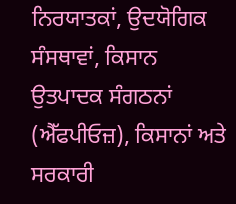ਨਿਰਯਾਤਕਾਂ, ਉਦਯੋਗਿਕ ਸੰਸਥਾਵਾਂ, ਕਿਸਾਨ ਉਤਪਾਦਕ ਸੰਗਠਨਾਂ (ਐੱਫਪੀਓਜ਼), ਕਿਸਾਨਾਂ ਅਤੇ ਸਰਕਾਰੀ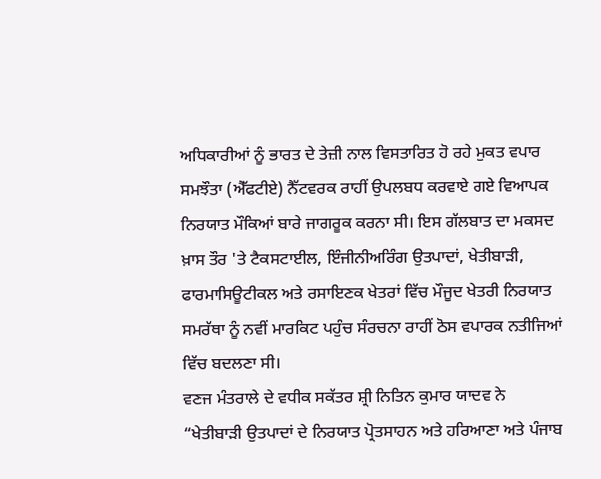ਅਧਿਕਾਰੀਆਂ ਨੂੰ ਭਾਰਤ ਦੇ ਤੇਜ਼ੀ ਨਾਲ ਵਿਸਤਾਰਿਤ ਹੋ ਰਹੇ ਮੁਕਤ ਵਪਾਰ ਸਮਝੌਤਾ (ਐੱਫਟੀਏ) ਨੈੱਟਵਰਕ ਰਾਹੀਂ ਉਪਲਬਧ ਕਰਵਾਏ ਗਏ ਵਿਆਪਕ ਨਿਰਯਾਤ ਮੌਕਿਆਂ ਬਾਰੇ ਜਾਗਰੂਕ ਕਰਨਾ ਸੀ। ਇਸ ਗੱਲਬਾਤ ਦਾ ਮਕਸਦ ਖ਼ਾਸ ਤੌਰ 'ਤੇ ਟੈਕਸਟਾਈਲ, ਇੰਜੀਨੀਅਰਿੰਗ ਉਤਪਾਦਾਂ, ਖੇਤੀਬਾੜੀ, ਫਾਰਮਾਸਿਊਟੀਕਲ ਅਤੇ ਰਸਾਇਣਕ ਖੇਤਰਾਂ ਵਿੱਚ ਮੌਜੂਦ ਖੇਤਰੀ ਨਿਰਯਾਤ ਸਮਰੱਥਾ ਨੂੰ ਨਵੀਂ ਮਾਰਕਿਟ ਪਹੁੰਚ ਸੰਰਚਨਾ ਰਾਹੀਂ ਠੋਸ ਵਪਾਰਕ ਨਤੀਜਿਆਂ ਵਿੱਚ ਬਦਲਣਾ ਸੀ।
ਵਣਜ ਮੰਤਰਾਲੇ ਦੇ ਵਧੀਕ ਸਕੱਤਰ ਸ਼੍ਰੀ ਨਿਤਿਨ ਕੁਮਾਰ ਯਾਦਵ ਨੇ “ਖੇਤੀਬਾੜੀ ਉਤਪਾਦਾਂ ਦੇ ਨਿਰਯਾਤ ਪ੍ਰੋਤਸਾਹਨ ਅਤੇ ਹਰਿਆਣਾ ਅਤੇ ਪੰਜਾਬ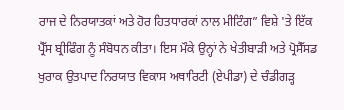ਰਾਜ ਦੇ ਨਿਰਯਾਤਕਾਂ ਅਤੇ ਹੋਰ ਹਿਤਧਾਰਕਾਂ ਨਾਲ ਮੀਟਿੰਗ” ਵਿਸ਼ੇ 'ਤੇ ਇੱਕ ਪ੍ਰੈੱਸ ਬ੍ਰੀਫਿੰਗ ਨੂੰ ਸੰਬੋਧਨ ਕੀਤਾ। ਇਸ ਮੌਕੇ ਉਨ੍ਹਾਂ ਨੇ ਖੇਤੀਬਾੜੀ ਅਤੇ ਪ੍ਰੋਸੈੱਸਡ ਖੁਰਾਕ ਉਤਪਾਦ ਨਿਰਯਾਤ ਵਿਕਾਸ ਅਥਾਰਿਟੀ (ਏਪੀਡਾ) ਦੇ ਚੰਡੀਗੜ੍ਹ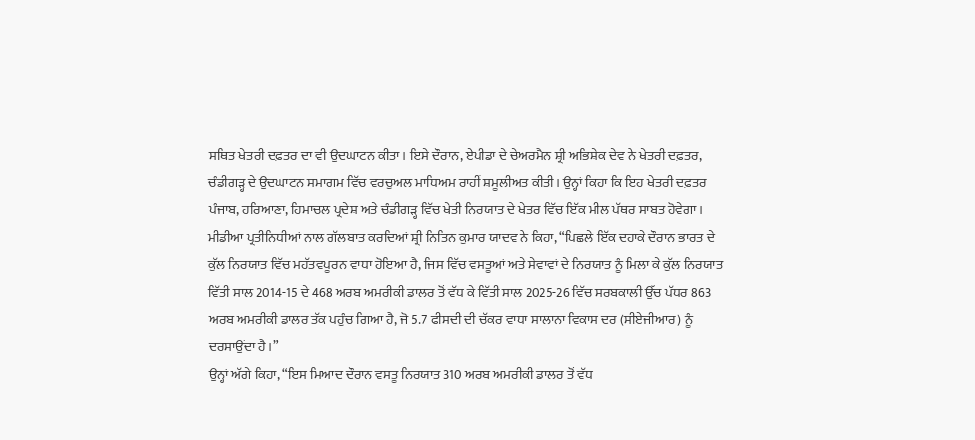ਸਥਿਤ ਖੇਤਰੀ ਦਫ਼ਤਰ ਦਾ ਵੀ ਉਦਘਾਟਨ ਕੀਤਾ। ਇਸੇ ਦੌਰਾਨ, ਏਪੀਡਾ ਦੇ ਚੇਅਰਮੈਨ ਸ਼੍ਰੀ ਅਭਿਸ਼ੇਕ ਦੇਵ ਨੇ ਖੇਤਰੀ ਦਫ਼ਤਰ, ਚੰਡੀਗੜ੍ਹ ਦੇ ਉਦਘਾਟਨ ਸਮਾਗਮ ਵਿੱਚ ਵਰਚੁਅਲ ਮਾਧਿਅਮ ਰਾਹੀਂ ਸ਼ਮੂਲੀਅਤ ਕੀਤੀ। ਉਨ੍ਹਾਂ ਕਿਹਾ ਕਿ ਇਹ ਖੇਤਰੀ ਦਫ਼ਤਰ ਪੰਜਾਬ, ਹਰਿਆਣਾ, ਹਿਮਾਚਲ ਪ੍ਰਦੇਸ਼ ਅਤੇ ਚੰਡੀਗੜ੍ਹ ਵਿੱਚ ਖੇਤੀ ਨਿਰਯਾਤ ਦੇ ਖੇਤਰ ਵਿੱਚ ਇੱਕ ਮੀਲ ਪੱਥਰ ਸਾਬਤ ਹੋਵੇਗਾ।
ਮੀਡੀਆ ਪ੍ਰਤੀਨਿਧੀਆਂ ਨਾਲ ਗੱਲਬਾਤ ਕਰਦਿਆਂ ਸ਼੍ਰੀ ਨਿਤਿਨ ਕੁਮਾਰ ਯਾਦਵ ਨੇ ਕਿਹਾ, “ਪਿਛਲੇ ਇੱਕ ਦਹਾਕੇ ਦੌਰਾਨ ਭਾਰਤ ਦੇ ਕੁੱਲ ਨਿਰਯਾਤ ਵਿੱਚ ਮਹੱਤਵਪੂਰਨ ਵਾਧਾ ਹੋਇਆ ਹੈ, ਜਿਸ ਵਿੱਚ ਵਸਤੂਆਂ ਅਤੇ ਸੇਵਾਵਾਂ ਦੇ ਨਿਰਯਾਤ ਨੂੰ ਮਿਲਾ ਕੇ ਕੁੱਲ ਨਿਰਯਾਤ ਵਿੱਤੀ ਸਾਲ 2014-15 ਦੇ 468 ਅਰਬ ਅਮਰੀਕੀ ਡਾਲਰ ਤੋਂ ਵੱਧ ਕੇ ਵਿੱਤੀ ਸਾਲ 2025-26 ਵਿੱਚ ਸਰਬਕਾਲੀ ਉੱਚ ਪੱਧਰ 863 ਅਰਬ ਅਮਰੀਕੀ ਡਾਲਰ ਤੱਕ ਪਹੁੰਚ ਗਿਆ ਹੈ, ਜੋ 5.7 ਫੀਸਦੀ ਦੀ ਚੱਕਰ ਵਾਧਾ ਸਾਲਾਨਾ ਵਿਕਾਸ ਦਰ (ਸੀਏਜੀਆਰ) ਨੂੰ ਦਰਸਾਉਂਦਾ ਹੈ।”
ਉਨ੍ਹਾਂ ਅੱਗੇ ਕਿਹਾ, “ਇਸ ਮਿਆਦ ਦੌਰਾਨ ਵਸਤੂ ਨਿਰਯਾਤ 310 ਅਰਬ ਅਮਰੀਕੀ ਡਾਲਰ ਤੋਂ ਵੱਧ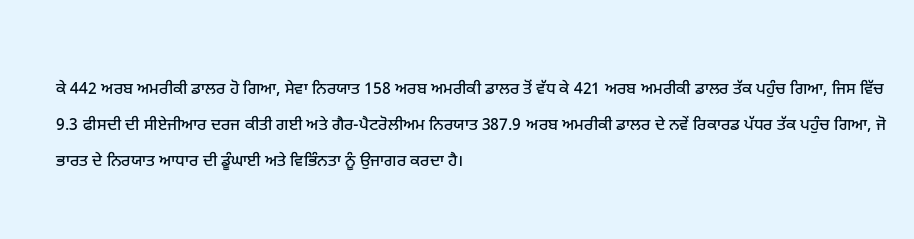ਕੇ 442 ਅਰਬ ਅਮਰੀਕੀ ਡਾਲਰ ਹੋ ਗਿਆ, ਸੇਵਾ ਨਿਰਯਾਤ 158 ਅਰਬ ਅਮਰੀਕੀ ਡਾਲਰ ਤੋਂ ਵੱਧ ਕੇ 421 ਅਰਬ ਅਮਰੀਕੀ ਡਾਲਰ ਤੱਕ ਪਹੁੰਚ ਗਿਆ, ਜਿਸ ਵਿੱਚ 9.3 ਫੀਸਦੀ ਦੀ ਸੀਏਜੀਆਰ ਦਰਜ ਕੀਤੀ ਗਈ ਅਤੇ ਗੈਰ-ਪੈਟਰੋਲੀਅਮ ਨਿਰਯਾਤ 387.9 ਅਰਬ ਅਮਰੀਕੀ ਡਾਲਰ ਦੇ ਨਵੇਂ ਰਿਕਾਰਡ ਪੱਧਰ ਤੱਕ ਪਹੁੰਚ ਗਿਆ, ਜੋ ਭਾਰਤ ਦੇ ਨਿਰਯਾਤ ਆਧਾਰ ਦੀ ਡੂੰਘਾਈ ਅਤੇ ਵਿਭਿੰਨਤਾ ਨੂੰ ਉਜਾਗਰ ਕਰਦਾ ਹੈ।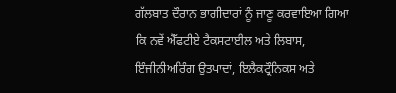ਗੱਲਬਾਤ ਦੌਰਾਨ ਭਾਗੀਦਾਰਾਂ ਨੂੰ ਜਾਣੂ ਕਰਵਾਇਆ ਗਿਆ ਕਿ ਨਵੇਂ ਐੱਫਟੀਏ ਟੈਕਸਟਾਈਲ ਅਤੇ ਲਿਬਾਸ, ਇੰਜੀਨੀਅਰਿੰਗ ਉਤਪਾਦਾਂ, ਇਲੈਕਟ੍ਰੌਨਿਕਸ ਅਤੇ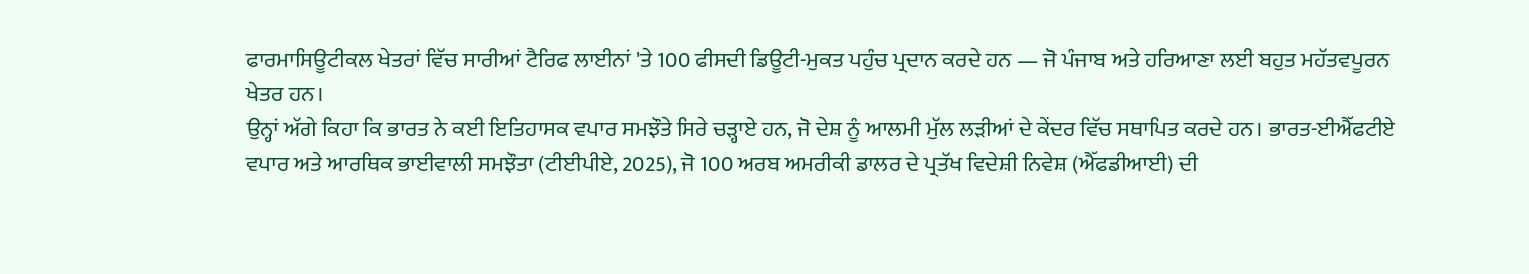ਫਾਰਮਾਸਿਊਟੀਕਲ ਖੇਤਰਾਂ ਵਿੱਚ ਸਾਰੀਆਂ ਟੈਰਿਫ ਲਾਈਨਾਂ 'ਤੇ 100 ਫੀਸਦੀ ਡਿਊਟੀ-ਮੁਕਤ ਪਹੁੰਚ ਪ੍ਰਦਾਨ ਕਰਦੇ ਹਨ — ਜੋ ਪੰਜਾਬ ਅਤੇ ਹਰਿਆਣਾ ਲਈ ਬਹੁਤ ਮਹੱਤਵਪੂਰਨ ਖੇਤਰ ਹਨ।
ਉਨ੍ਹਾਂ ਅੱਗੇ ਕਿਹਾ ਕਿ ਭਾਰਤ ਨੇ ਕਈ ਇਤਿਹਾਸਕ ਵਪਾਰ ਸਮਝੌਤੇ ਸਿਰੇ ਚੜ੍ਹਾਏ ਹਨ, ਜੋ ਦੇਸ਼ ਨੂੰ ਆਲਮੀ ਮੁੱਲ ਲੜੀਆਂ ਦੇ ਕੇਂਦਰ ਵਿੱਚ ਸਥਾਪਿਤ ਕਰਦੇ ਹਨ। ਭਾਰਤ-ਈਐੱਫਟੀਏ ਵਪਾਰ ਅਤੇ ਆਰਥਿਕ ਭਾਈਵਾਲੀ ਸਮਝੌਤਾ (ਟੀਈਪੀਏ, 2025), ਜੋ 100 ਅਰਬ ਅਮਰੀਕੀ ਡਾਲਰ ਦੇ ਪ੍ਰਤੱਖ ਵਿਦੇਸ਼ੀ ਨਿਵੇਸ਼ (ਐੱਫਡੀਆਈ) ਦੀ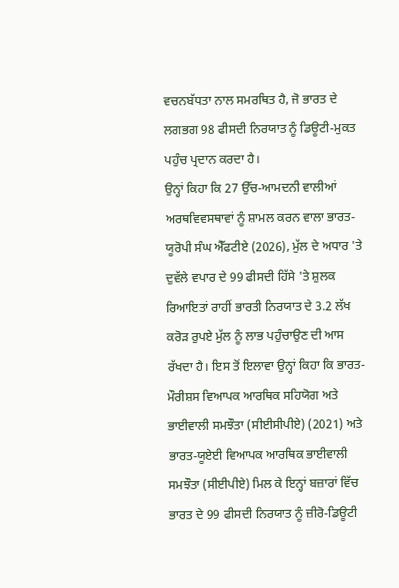ਵਚਨਬੱਧਤਾ ਨਾਲ ਸਮਰਥਿਤ ਹੈ, ਜੋ ਭਾਰਤ ਦੇ ਲਗਭਗ 98 ਫੀਸਦੀ ਨਿਰਯਾਤ ਨੂੰ ਡਿਊਟੀ-ਮੁਕਤ ਪਹੁੰਚ ਪ੍ਰਦਾਨ ਕਰਦਾ ਹੈ।
ਉਨ੍ਹਾਂ ਕਿਹਾ ਕਿ 27 ਉੱਚ-ਆਮਦਨੀ ਵਾਲੀਆਂ ਅਰਥਵਿਵਸਥਾਵਾਂ ਨੂੰ ਸ਼ਾਮਲ ਕਰਨ ਵਾਲਾ ਭਾਰਤ-ਯੂਰੋਪੀ ਸੰਘ ਐੱਫਟੀਏ (2026), ਮੁੱਲ ਦੇ ਅਧਾਰ 'ਤੇ ਦੁਵੱਲੇ ਵਪਾਰ ਦੇ 99 ਫੀਸਦੀ ਹਿੱਸੇ 'ਤੇ ਸ਼ੁਲਕ ਰਿਆਇਤਾਂ ਰਾਹੀਂ ਭਾਰਤੀ ਨਿਰਯਾਤ ਦੇ 3.2 ਲੱਖ ਕਰੋੜ ਰੁਪਏ ਮੁੱਲ ਨੂੰ ਲਾਭ ਪਹੁੰਚਾਉਣ ਦੀ ਆਸ ਰੱਖਦਾ ਹੈ। ਇਸ ਤੋਂ ਇਲਾਵਾ ਉਨ੍ਹਾਂ ਕਿਹਾ ਕਿ ਭਾਰਤ-ਮੌਰੀਸ਼ਸ ਵਿਆਪਕ ਆਰਥਿਕ ਸਹਿਯੋਗ ਅਤੇ ਭਾਈਵਾਲੀ ਸਮਝੌਤਾ (ਸੀਈਸੀਪੀਏ) (2021) ਅਤੇ ਭਾਰਤ-ਯੂਏਈ ਵਿਆਪਕ ਆਰਥਿਕ ਭਾਈਵਾਲੀ ਸਮਝੌਤਾ (ਸੀਈਪੀਏ) ਮਿਲ ਕੇ ਇਨ੍ਹਾਂ ਬਜ਼ਾਰਾਂ ਵਿੱਚ ਭਾਰਤ ਦੇ 99 ਫੀਸਦੀ ਨਿਰਯਾਤ ਨੂੰ ਜ਼ੀਰੋ-ਡਿਊਟੀ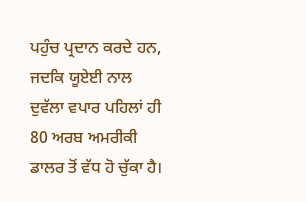ਪਹੁੰਚ ਪ੍ਰਦਾਨ ਕਰਦੇ ਹਨ, ਜਦਕਿ ਯੂਏਈ ਨਾਲ ਦੁਵੱਲਾ ਵਪਾਰ ਪਹਿਲਾਂ ਹੀ 80 ਅਰਬ ਅਮਰੀਕੀ ਡਾਲਰ ਤੋਂ ਵੱਧ ਹੋ ਚੁੱਕਾ ਹੈ।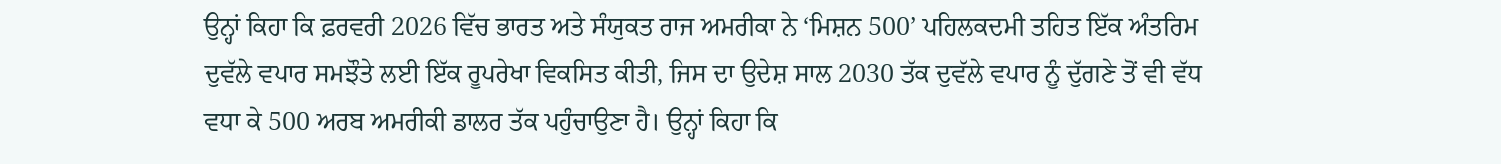ਉਨ੍ਹਾਂ ਕਿਹਾ ਕਿ ਫ਼ਰਵਰੀ 2026 ਵਿੱਚ ਭਾਰਤ ਅਤੇ ਸੰਯੁਕਤ ਰਾਜ ਅਮਰੀਕਾ ਨੇ ‘ਮਿਸ਼ਨ 500’ ਪਹਿਲਕਦਮੀ ਤਹਿਤ ਇੱਕ ਅੰਤਰਿਮ ਦੁਵੱਲੇ ਵਪਾਰ ਸਮਝੌਤੇ ਲਈ ਇੱਕ ਰੂਪਰੇਖਾ ਵਿਕਸਿਤ ਕੀਤੀ, ਜਿਸ ਦਾ ਉਦੇਸ਼ ਸਾਲ 2030 ਤੱਕ ਦੁਵੱਲੇ ਵਪਾਰ ਨੂੰ ਦੁੱਗਣੇ ਤੋਂ ਵੀ ਵੱਧ ਵਧਾ ਕੇ 500 ਅਰਬ ਅਮਰੀਕੀ ਡਾਲਰ ਤੱਕ ਪਹੁੰਚਾਉਣਾ ਹੈ। ਉਨ੍ਹਾਂ ਕਿਹਾ ਕਿ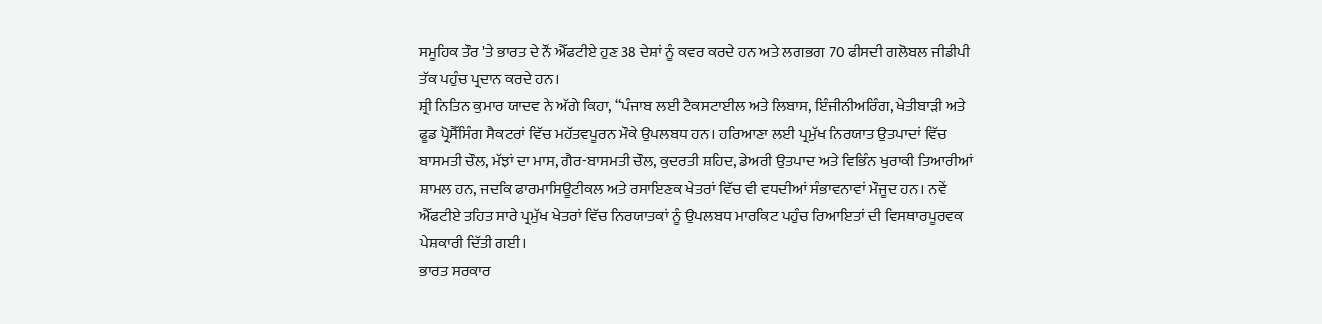ਸਮੂਹਿਕ ਤੌਰ 'ਤੇ ਭਾਰਤ ਦੇ ਨੌਂ ਐੱਫਟੀਏ ਹੁਣ 38 ਦੇਸ਼ਾਂ ਨੂੰ ਕਵਰ ਕਰਦੇ ਹਨ ਅਤੇ ਲਗਭਗ 70 ਫੀਸਦੀ ਗਲੋਬਲ ਜੀਡੀਪੀ ਤੱਕ ਪਹੁੰਚ ਪ੍ਰਦਾਨ ਕਰਦੇ ਹਨ।
ਸ਼੍ਰੀ ਨਿਤਿਨ ਕੁਮਾਰ ਯਾਦਵ ਨੇ ਅੱਗੇ ਕਿਹਾ, “ਪੰਜਾਬ ਲਈ ਟੈਕਸਟਾਈਲ ਅਤੇ ਲਿਬਾਸ, ਇੰਜੀਨੀਅਰਿੰਗ, ਖੇਤੀਬਾੜੀ ਅਤੇ ਫੂਡ ਪ੍ਰੋਸੈੱਸਿੰਗ ਸੈਕਟਰਾਂ ਵਿੱਚ ਮਹੱਤਵਪੂਰਨ ਮੌਕੇ ਉਪਲਬਧ ਹਨ। ਹਰਿਆਣਾ ਲਈ ਪ੍ਰਮੁੱਖ ਨਿਰਯਾਤ ਉਤਪਾਦਾਂ ਵਿੱਚ ਬਾਸਮਤੀ ਚੌਲ, ਮੱਝਾਂ ਦਾ ਮਾਸ, ਗੈਰ-ਬਾਸਮਤੀ ਚੌਲ, ਕੁਦਰਤੀ ਸ਼ਹਿਦ, ਡੇਅਰੀ ਉਤਪਾਦ ਅਤੇ ਵਿਭਿੰਨ ਖੁਰਾਕੀ ਤਿਆਰੀਆਂ ਸ਼ਾਮਲ ਹਨ, ਜਦਕਿ ਫਾਰਮਾਸਿਊਟੀਕਲ ਅਤੇ ਰਸਾਇਣਕ ਖੇਤਰਾਂ ਵਿੱਚ ਵੀ ਵਧਦੀਆਂ ਸੰਭਾਵਨਾਵਾਂ ਮੌਜੂਦ ਹਨ। ਨਵੇਂ ਐੱਫਟੀਏ ਤਹਿਤ ਸਾਰੇ ਪ੍ਰਮੁੱਖ ਖੇਤਰਾਂ ਵਿੱਚ ਨਿਰਯਾਤਕਾਂ ਨੂੰ ਉਪਲਬਧ ਮਾਰਕਿਟ ਪਹੁੰਚ ਰਿਆਇਤਾਂ ਦੀ ਵਿਸਥਾਰਪੂਰਵਕ ਪੇਸ਼ਕਾਰੀ ਦਿੱਤੀ ਗਈ।
ਭਾਰਤ ਸਰਕਾਰ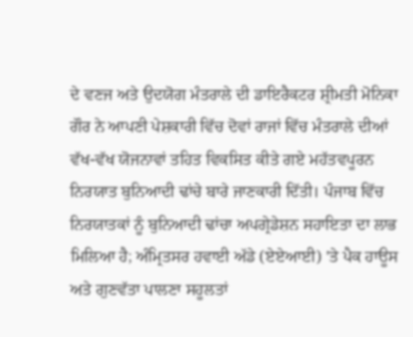ਦੇ ਵਣਜ ਅਤੇ ਉਦਯੋਗ ਮੰਤਰਾਲੇ ਦੀ ਡਾਇਰੈਕਟਰ ਸ਼੍ਰੀਮਤੀ ਮੋਨਿਕਾ ਗੌਰ ਨੇ ਆਪਣੀ ਪੇਸ਼ਕਾਰੀ ਵਿੱਚ ਦੋਵਾਂ ਰਾਜਾਂ ਵਿੱਚ ਮੰਤਰਾਲੇ ਦੀਆਂ ਵੱਖ-ਵੱਖ ਯੋਜਨਾਵਾਂ ਤਹਿਤ ਵਿਕਸਿਤ ਕੀਤੇ ਗਏ ਮਹੱਤਵਪੂਰਨ ਨਿਰਯਾਤ ਬੁਨਿਆਦੀ ਢਾਂਚੇ ਬਾਰੇ ਜਾਣਕਾਰੀ ਦਿੱਤੀ। ਪੰਜਾਬ ਵਿੱਚ ਨਿਰਯਾਤਕਾਂ ਨੂੰ ਬੁਨਿਆਦੀ ਢਾਂਚਾ ਅਪਗ੍ਰੇਡੇਸ਼ਨ ਸਹਾਇਤਾ ਦਾ ਲਾਭ ਮਿਲਿਆ ਹੈ; ਅੰਮ੍ਰਿਤਸਰ ਹਵਾਈ ਅੱਡੇ (ਏਏਆਈ) 'ਤੇ ਪੈਕ ਹਾਊਸ ਅਤੇ ਗੁਣਵੱਤਾ ਪਾਲਣਾ ਸਹੂਲਤਾਂ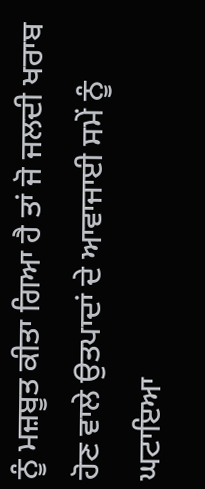ਨੂੰ ਮਜ਼ਬੂਤ ਕੀਤਾ ਗਿਆ ਹੈ ਤਾਂ ਜੋ ਜਲਦੀ ਖਰਾਬ ਹੋਣ ਵਾਲੇ ਉਤਪਾਦਾਂ ਦੇ ਆਵਾਜਾਈ ਸਮੇਂ ਨੂੰ ਘਟਾਇਆ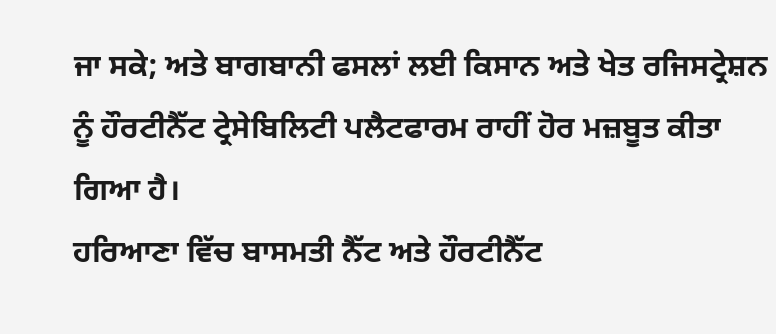ਜਾ ਸਕੇ; ਅਤੇ ਬਾਗਬਾਨੀ ਫਸਲਾਂ ਲਈ ਕਿਸਾਨ ਅਤੇ ਖੇਤ ਰਜਿਸਟ੍ਰੇਸ਼ਨ ਨੂੰ ਹੌਰਟੀਨੈੱਟ ਟ੍ਰੇਸੇਬਿਲਿਟੀ ਪਲੈਟਫਾਰਮ ਰਾਹੀਂ ਹੋਰ ਮਜ਼ਬੂਤ ਕੀਤਾ ਗਿਆ ਹੈ।
ਹਰਿਆਣਾ ਵਿੱਚ ਬਾਸਮਤੀ ਨੈੱਟ ਅਤੇ ਹੌਰਟੀਨੈੱਟ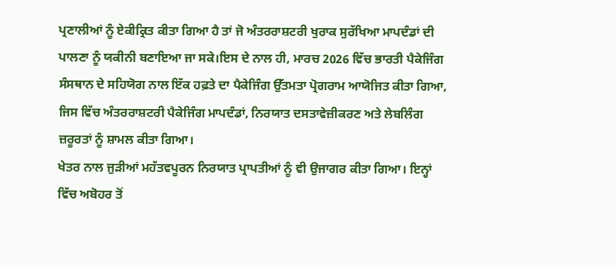ਪ੍ਰਣਾਲੀਆਂ ਨੂੰ ਏਕੀਕ੍ਰਿਤ ਕੀਤਾ ਗਿਆ ਹੈ ਤਾਂ ਜੋ ਅੰਤਰਰਾਸ਼ਟਰੀ ਖੁਰਾਕ ਸੁਰੱਖਿਆ ਮਾਪਦੰਡਾਂ ਦੀ ਪਾਲਣਾ ਨੂੰ ਯਕੀਨੀ ਬਣਾਇਆ ਜਾ ਸਕੇ।ਇਸ ਦੇ ਨਾਲ ਹੀ, ਮਾਰਚ 2026 ਵਿੱਚ ਭਾਰਤੀ ਪੈਕੇਜਿੰਗ ਸੰਸਥਾਨ ਦੇ ਸਹਿਯੋਗ ਨਾਲ ਇੱਕ ਹਫ਼ਤੇ ਦਾ ਪੈਕੇਜਿੰਗ ਉੱਤਮਤਾ ਪ੍ਰੋਗਰਾਮ ਆਯੋਜਿਤ ਕੀਤਾ ਗਿਆ, ਜਿਸ ਵਿੱਚ ਅੰਤਰਰਾਸ਼ਟਰੀ ਪੈਕੇਜਿੰਗ ਮਾਪਦੰਡਾਂ, ਨਿਰਯਾਤ ਦਸਤਾਵੇਜ਼ੀਕਰਣ ਅਤੇ ਲੇਬਲਿੰਗ ਜ਼ਰੂਰਤਾਂ ਨੂੰ ਸ਼ਾਮਲ ਕੀਤਾ ਗਿਆ।
ਖੇਤਰ ਨਾਲ ਜੁੜੀਆਂ ਮਹੱਤਵਪੂਰਨ ਨਿਰਯਾਤ ਪ੍ਰਾਪਤੀਆਂ ਨੂੰ ਵੀ ਉਜਾਗਰ ਕੀਤਾ ਗਿਆ। ਇਨ੍ਹਾਂ ਵਿੱਚ ਅਬੋਹਰ ਤੋਂ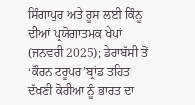ਸਿੰਗਾਪੁਰ ਅਤੇ ਰੂਸ ਲਈ ਕਿੰਨੂ ਦੀਆਂ ਪ੍ਰਯੋਗਾਤਮਕ ਖੇਪਾਂ (ਜਨਵਰੀ 2025); ਡੇਰਾਬੱਸੀ ਤੋਂ ‘ਕੌਰਨ ਟਰੂਪਰ’ਬ੍ਰਾਂਡ ਤਹਿਤ ਦੱਖਣੀ ਕੋਰੀਆ ਨੂੰ ਭਾਰਤ ਦਾ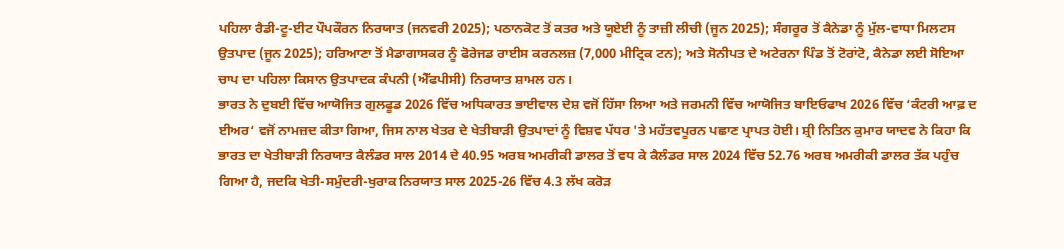ਪਹਿਲਾ ਰੈਡੀ-ਟੂ-ਈਟ ਪੌਪਕੌਰਨ ਨਿਰਯਾਤ (ਜਨਵਰੀ 2025); ਪਠਾਨਕੋਟ ਤੋਂ ਕਤਰ ਅਤੇ ਯੂਏਈ ਨੂੰ ਤਾਜ਼ੀ ਲੀਚੀ (ਜੂਨ 2025); ਸੰਗਰੂਰ ਤੋਂ ਕੈਨੇਡਾ ਨੂੰ ਮੁੱਲ-ਵਾਧਾ ਮਿਲਟਸ ਉਤਪਾਦ (ਜੂਨ 2025); ਹਰਿਆਣਾ ਤੋਂ ਮੈਡਾਗਾਸਕਰ ਨੂੰ ਫੋਰੇਜਡ ਰਾਈਸ ਕਰਨਲਜ਼ (7,000 ਮੀਟ੍ਰਿਕ ਟਨ); ਅਤੇ ਸੋਨੀਪਤ ਦੇ ਅਟੇਰਨਾ ਪਿੰਡ ਤੋਂ ਟੋਰਾਂਟੋ, ਕੈਨੇਡਾ ਲਈ ਸੋਇਆ ਚਾਪ ਦਾ ਪਹਿਲਾ ਕਿਸਾਨ ਉਤਪਾਦਕ ਕੰਪਨੀ (ਐੱਫਪੀਸੀ) ਨਿਰਯਾਤ ਸ਼ਾਮਲ ਹਨ।
ਭਾਰਤ ਨੇ ਦੁਬਈ ਵਿੱਚ ਆਯੋਜਿਤ ਗੁਲਫੂਡ 2026 ਵਿੱਚ ਅਧਿਕਾਰਤ ਭਾਈਵਾਲ ਦੇਸ਼ ਵਜੋਂ ਹਿੱਸਾ ਲਿਆ ਅਤੇ ਜਰਮਨੀ ਵਿੱਚ ਆਯੋਜਿਤ ਬਾਇਓਫਾਖ 2026 ਵਿੱਚ ‘ਕੰਟਰੀ ਆਫ਼ ਦ ਈਅਰ‘ ਵਜੋਂ ਨਾਮਜ਼ਦ ਕੀਤਾ ਗਿਆ, ਜਿਸ ਨਾਲ ਖੇਤਰ ਦੇ ਖੇਤੀਬਾੜੀ ਉਤਪਾਦਾਂ ਨੂੰ ਵਿਸ਼ਵ ਪੱਧਰ 'ਤੇ ਮਹੱਤਵਪੂਰਨ ਪਛਾਣ ਪ੍ਰਾਪਤ ਹੋਈ। ਸ਼੍ਰੀ ਨਿਤਿਨ ਕੁਮਾਰ ਯਾਦਵ ਨੇ ਕਿਹਾ ਕਿ ਭਾਰਤ ਦਾ ਖੇਤੀਬਾੜੀ ਨਿਰਯਾਤ ਕੈਲੰਡਰ ਸਾਲ 2014 ਦੇ 40.95 ਅਰਬ ਅਮਰੀਕੀ ਡਾਲਰ ਤੋਂ ਵਧ ਕੇ ਕੈਲੰਡਰ ਸਾਲ 2024 ਵਿੱਚ 52.76 ਅਰਬ ਅਮਰੀਕੀ ਡਾਲਰ ਤੱਕ ਪਹੁੰਚ ਗਿਆ ਹੈ, ਜਦਕਿ ਖੇਤੀ-ਸਮੁੰਦਰੀ-ਖੁਰਾਕ ਨਿਰਯਾਤ ਸਾਲ 2025-26 ਵਿੱਚ 4.3 ਲੱਖ ਕਰੋੜ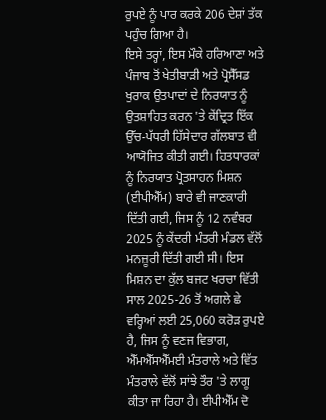ਰੁਪਏ ਨੂੰ ਪਾਰ ਕਰਕੇ 206 ਦੇਸ਼ਾਂ ਤੱਕ ਪਹੁੰਚ ਗਿਆ ਹੈ।
ਇਸੇ ਤਰ੍ਹਾਂ, ਇਸ ਮੌਕੇ ਹਰਿਆਣਾ ਅਤੇ ਪੰਜਾਬ ਤੋਂ ਖੇਤੀਬਾੜੀ ਅਤੇ ਪ੍ਰੋਸੈੱਸਡ ਖੁਰਾਕ ਉਤਪਾਦਾਂ ਦੇ ਨਿਰਯਾਤ ਨੂੰ ਉਤਸ਼ਾਹਿਤ ਕਰਨ 'ਤੇ ਕੇਂਦ੍ਰਿਤ ਇੱਕ ਉੱਚ-ਪੱਧਰੀ ਹਿੱਸੇਦਾਰ ਗੱਲਬਾਤ ਵੀ ਆਯੋਜਿਤ ਕੀਤੀ ਗਈ। ਹਿਤਧਾਰਕਾਂ ਨੂੰ ਨਿਰਯਾਤ ਪ੍ਰੋਤਸਾਹਨ ਮਿਸ਼ਨ (ਈਪੀਐੱਮ) ਬਾਰੇ ਵੀ ਜਾਣਕਾਰੀ ਦਿੱਤੀ ਗਈ, ਜਿਸ ਨੂੰ 12 ਨਵੰਬਰ 2025 ਨੂੰ ਕੇਂਦਰੀ ਮੰਤਰੀ ਮੰਡਲ ਵੱਲੋਂ ਮਨਜ਼ੂਰੀ ਦਿੱਤੀ ਗਈ ਸੀ। ਇਸ ਮਿਸ਼ਨ ਦਾ ਕੁੱਲ ਬਜਟ ਖਰਚਾ ਵਿੱਤੀ ਸਾਲ 2025-26 ਤੋਂ ਅਗਲੇ ਛੇ ਵਰ੍ਹਿਆਂ ਲਈ 25,060 ਕਰੋੜ ਰੁਪਏ ਹੈ, ਜਿਸ ਨੂੰ ਵਣਜ ਵਿਭਾਗ, ਐੱਮਐੱਸਐੱਮਈ ਮੰਤਰਾਲੇ ਅਤੇ ਵਿੱਤ ਮੰਤਰਾਲੇ ਵੱਲੋਂ ਸਾਂਝੇ ਤੌਰ 'ਤੇ ਲਾਗੂ ਕੀਤਾ ਜਾ ਰਿਹਾ ਹੈ। ਈਪੀਐੱਮ ਦੋ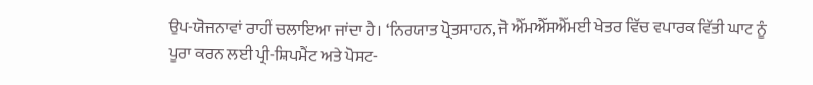ਉਪ-ਯੋਜਨਾਵਾਂ ਰਾਹੀਂ ਚਲਾਇਆ ਜਾਂਦਾ ਹੈ। ‘ਨਿਰਯਾਤ ਪ੍ਰੋਤਸਾਹਨ, ਜੋ ਐੱਮਐੱਸਐੱਮਈ ਖੇਤਰ ਵਿੱਚ ਵਪਾਰਕ ਵਿੱਤੀ ਘਾਟ ਨੂੰ ਪੂਰਾ ਕਰਨ ਲਈ ਪ੍ਰੀ-ਸ਼ਿਪਮੈਂਟ ਅਤੇ ਪੋਸਟ-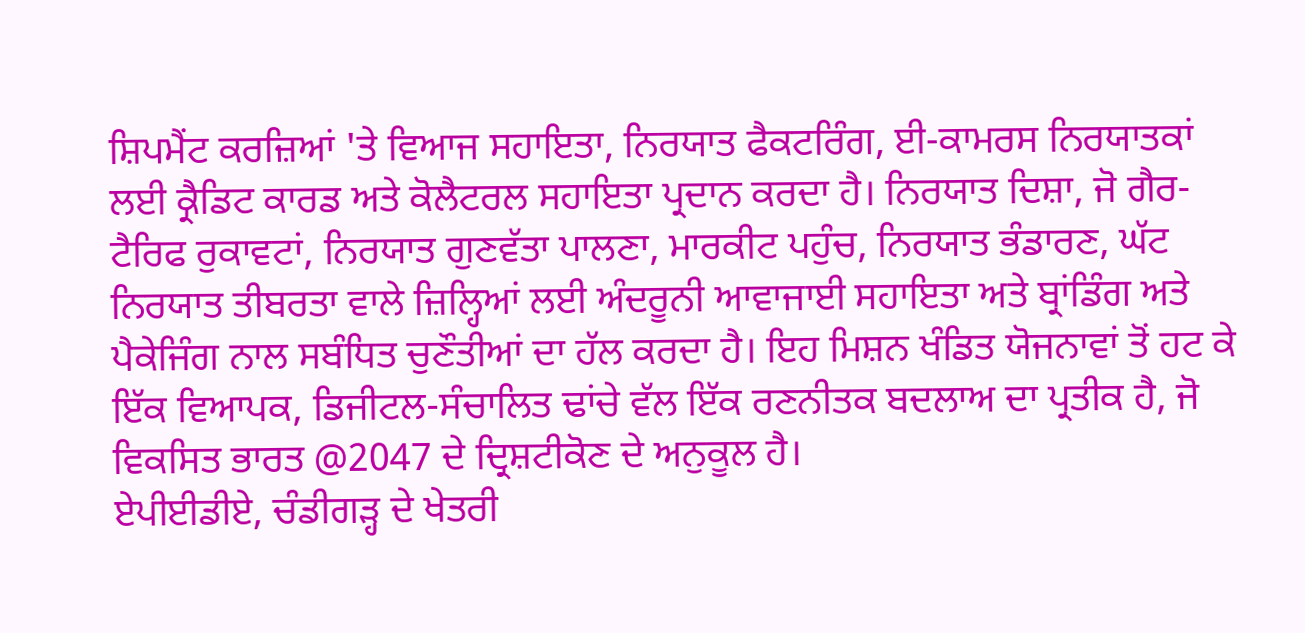ਸ਼ਿਪਮੈਂਟ ਕਰਜ਼ਿਆਂ 'ਤੇ ਵਿਆਜ ਸਹਾਇਤਾ, ਨਿਰਯਾਤ ਫੈਕਟਰਿੰਗ, ਈ-ਕਾਮਰਸ ਨਿਰਯਾਤਕਾਂ ਲਈ ਕ੍ਰੈਡਿਟ ਕਾਰਡ ਅਤੇ ਕੋਲੈਟਰਲ ਸਹਾਇਤਾ ਪ੍ਰਦਾਨ ਕਰਦਾ ਹੈ। ਨਿਰਯਾਤ ਦਿਸ਼ਾ, ਜੋ ਗੈਰ-ਟੈਰਿਫ ਰੁਕਾਵਟਾਂ, ਨਿਰਯਾਤ ਗੁਣਵੱਤਾ ਪਾਲਣਾ, ਮਾਰਕੀਟ ਪਹੁੰਚ, ਨਿਰਯਾਤ ਭੰਡਾਰਣ, ਘੱਟ ਨਿਰਯਾਤ ਤੀਬਰਤਾ ਵਾਲੇ ਜ਼ਿਲ੍ਹਿਆਂ ਲਈ ਅੰਦਰੂਨੀ ਆਵਾਜਾਈ ਸਹਾਇਤਾ ਅਤੇ ਬ੍ਰਾਂਡਿੰਗ ਅਤੇ ਪੈਕੇਜਿੰਗ ਨਾਲ ਸਬੰਧਿਤ ਚੁਣੌਤੀਆਂ ਦਾ ਹੱਲ ਕਰਦਾ ਹੈ। ਇਹ ਮਿਸ਼ਨ ਖੰਡਿਤ ਯੋਜਨਾਵਾਂ ਤੋਂ ਹਟ ਕੇ ਇੱਕ ਵਿਆਪਕ, ਡਿਜੀਟਲ-ਸੰਚਾਲਿਤ ਢਾਂਚੇ ਵੱਲ ਇੱਕ ਰਣਨੀਤਕ ਬਦਲਾਅ ਦਾ ਪ੍ਰਤੀਕ ਹੈ, ਜੋ ਵਿਕਸਿਤ ਭਾਰਤ @2047 ਦੇ ਦ੍ਰਿਸ਼ਟੀਕੋਣ ਦੇ ਅਨੁਕੂਲ ਹੈ।
ਏਪੀਈਡੀਏ, ਚੰਡੀਗੜ੍ਹ ਦੇ ਖੇਤਰੀ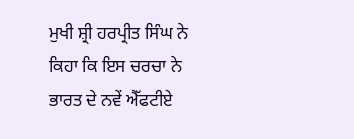ਮੁਖੀ ਸ਼੍ਰੀ ਹਰਪ੍ਰੀਤ ਸਿੰਘ ਨੇ ਕਿਹਾ ਕਿ ਇਸ ਚਰਚਾ ਨੇ ਭਾਰਤ ਦੇ ਨਵੇਂ ਐੱਫਟੀਏ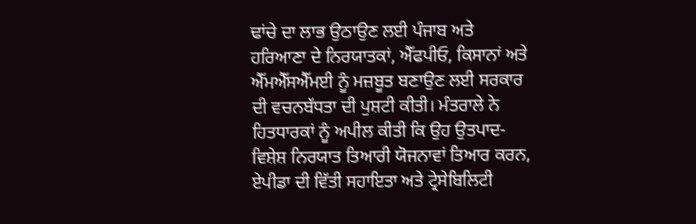ਢਾਂਚੇ ਦਾ ਲਾਭ ਉਠਾਉਣ ਲਈ ਪੰਜਾਬ ਅਤੇ ਹਰਿਆਣਾ ਦੇ ਨਿਰਯਾਤਕਾਂ, ਐੱਫਪੀਓ, ਕਿਸਾਨਾਂ ਅਤੇ ਐੱਮਐੱਸਐੱਮਈ ਨੂੰ ਮਜ਼ਬੂਤ ਬਣਾਉਣ ਲਈ ਸਰਕਾਰ ਦੀ ਵਚਨਬੱਧਤਾ ਦੀ ਪੁਸ਼ਟੀ ਕੀਤੀ। ਮੰਤਰਾਲੇ ਨੇ ਹਿਤਧਾਰਕਾਂ ਨੂੰ ਅਪੀਲ ਕੀਤੀ ਕਿ ਉਹ ਉਤਪਾਦ-ਵਿਸ਼ੇਸ਼ ਨਿਰਯਾਤ ਤਿਆਰੀ ਯੋਜਨਾਵਾਂ ਤਿਆਰ ਕਰਨ, ਏਪੀਡਾ ਦੀ ਵਿੱਤੀ ਸਹਾਇਤਾ ਅਤੇ ਟ੍ਰੇਸੇਬਿਲਿਟੀ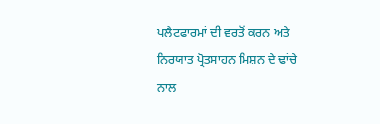ਪਲੈਟਫਾਰਮਾਂ ਦੀ ਵਰਤੋਂ ਕਰਨ ਅਤੇ ਨਿਰਯਾਤ ਪ੍ਰੋਤਸਾਹਨ ਮਿਸ਼ਨ ਦੇ ਢਾਂਚੇ ਨਾਲ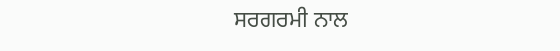ਸਰਗਰਮੀ ਨਾਲ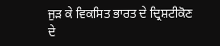ਜੁੜ ਕੇ ਵਿਕਸਿਤ ਭਾਰਤ ਦੇ ਦ੍ਰਿਸ਼ਟੀਕੋਣ ਦੇ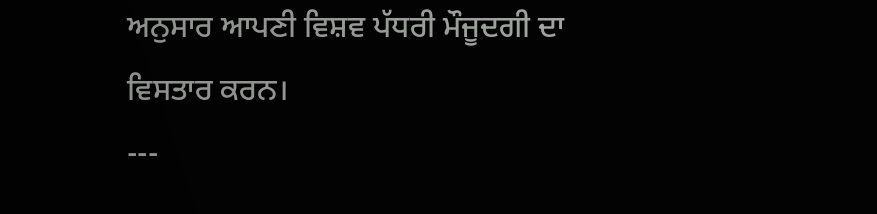ਅਨੁਸਾਰ ਆਪਣੀ ਵਿਸ਼ਵ ਪੱਧਰੀ ਮੌਜੂਦਗੀ ਦਾ ਵਿਸਤਾਰ ਕਰਨ।
---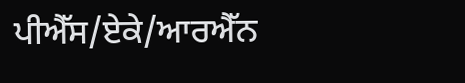ਪੀਐੱਸ/ਏਕੇ/ਆਰਐੱਨ